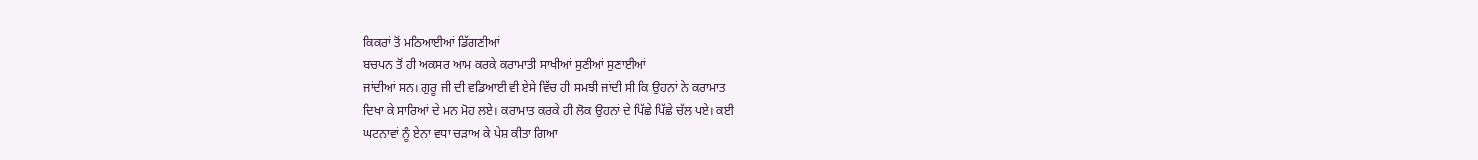ਕਿਕਰਾਂ ਤੋਂ ਮਠਿਆਈਆਂ ਡਿੱਗਣੀਆਂ
ਬਚਪਨ ਤੋਂ ਹੀ ਅਕਸਰ ਆਮ ਕਰਕੇ ਕਰਾਮਾਤੀ ਸਾਖੀਆਂ ਸੁਣੀਆਂ ਸੁਣਾਈਆਂ
ਜਾਂਦੀਆਂ ਸਨ। ਗੁਰੂ ਜੀ ਦੀ ਵਡਿਆਈ ਵੀ ਏਸੇ ਵਿੱਚ ਹੀ ਸਮਝੀ ਜਾਂਦੀ ਸੀ ਕਿ ਉਹਨਾਂ ਨੇ ਕਰਾਮਾਤ
ਦਿਖਾ ਕੇ ਸਾਰਿਆਂ ਦੇ ਮਨ ਮੋਹ ਲਏ। ਕਰਾਮਾਤ ਕਰਕੇ ਹੀ ਲੋਕ ਉਹਨਾਂ ਦੇ ਪਿੱਛੇ ਪਿੱਛੇ ਚੱਲ ਪਏ। ਕਈ
ਘਟਨਾਵਾਂ ਨੂੰ ਏਨਾ ਵਧਾ ਚੜਾਅ ਕੇ ਪੇਸ਼ ਕੀਤਾ ਗਿਆ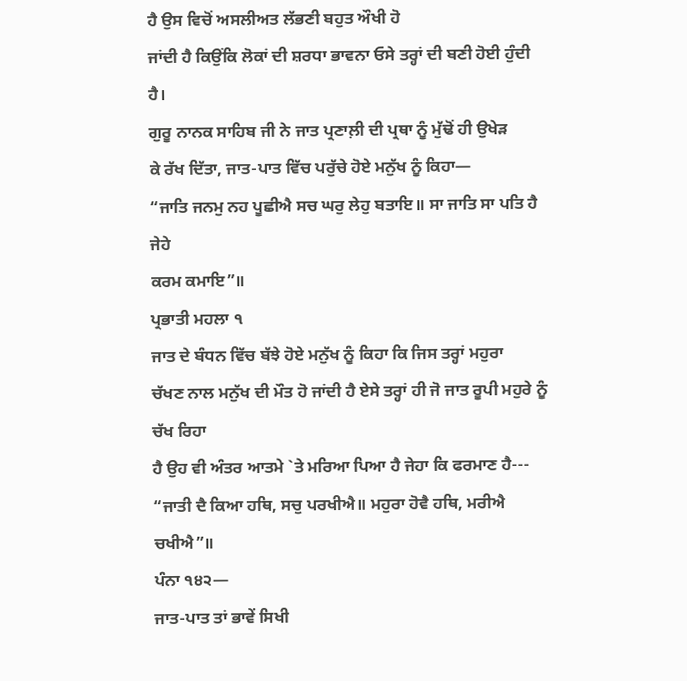ਹੈ ਉਸ ਵਿਚੋਂ ਅਸਲੀਅਤ ਲੱਭਣੀ ਬਹੁਤ ਔਖੀ ਹੋ
ਜਾਂਦੀ ਹੈ ਕਿਉਂਕਿ ਲੋਕਾਂ ਦੀ ਸ਼ਰਧਾ ਭਾਵਨਾ ਓਸੇ ਤਰ੍ਹਾਂ ਦੀ ਬਣੀ ਹੋਈ ਹੁੰਦੀ ਹੈ।
ਗੁਰੂ ਨਾਨਕ ਸਾਹਿਬ ਜੀ ਨੇ ਜਾਤ ਪ੍ਰਣਾਲ਼ੀ ਦੀ ਪ੍ਰਥਾ ਨੂੰ ਮੁੱਢੋਂ ਹੀ ਉਖੇੜ
ਕੇ ਰੱਖ ਦਿੱਤਾ, ਜਾਤ-ਪਾਤ ਵਿੱਚ ਪਰੁੱਚੇ ਹੋਏ ਮਨੁੱਖ ਨੂੰ ਕਿਹਾ—
“ਜਾਤਿ ਜਨਮੁ ਨਹ ਪੂਛੀਐ ਸਚ ਘਰੁ ਲੇਹੁ ਬਤਾਇ॥ ਸਾ ਜਾਤਿ ਸਾ ਪਤਿ ਹੈ ਜੇਹੇ
ਕਰਮ ਕਮਾਇ”॥
ਪ੍ਰਭਾਤੀ ਮਹਲਾ ੧
ਜਾਤ ਦੇ ਬੰਧਨ ਵਿੱਚ ਬੱਝੇ ਹੋਏ ਮਨੁੱਖ ਨੂੰ ਕਿਹਾ ਕਿ ਜਿਸ ਤਰ੍ਹਾਂ ਮਹੁਰਾ
ਚੱਖਣ ਨਾਲ ਮਨੁੱਖ ਦੀ ਮੌਤ ਹੋ ਜਾਂਦੀ ਹੈ ਏਸੇ ਤਰ੍ਹਾਂ ਹੀ ਜੋ ਜਾਤ ਰੂਪੀ ਮਹੁਰੇ ਨੂੰ ਚੱਖ ਰਿਹਾ
ਹੈ ਉਹ ਵੀ ਅੰਤਰ ਆਤਮੇ `ਤੇ ਮਰਿਆ ਪਿਆ ਹੈ ਜੇਹਾ ਕਿ ਫਰਮਾਣ ਹੈ---
“ਜਾਤੀ ਦੈ ਕਿਆ ਹਥਿ, ਸਚੁ ਪਰਖੀਐ॥ ਮਹੁਰਾ ਹੋਵੈ ਹਥਿ, ਮਰੀਐ ਚਖੀਐ”॥
ਪੰਨਾ ੧੪੨—
ਜਾਤ-ਪਾਤ ਤਾਂ ਭਾਵੇਂ ਸਿਖੀ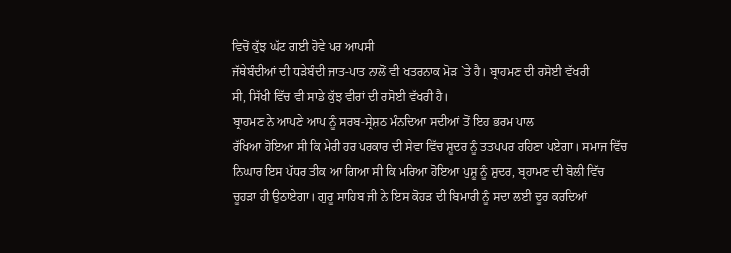ਵਿਚੋਂ ਕੁੱਝ ਘੱਟ ਗਈ ਹੋਵੇ ਪਰ ਆਪਸੀ
ਜੱਥੇਬੰਦੀਆਂ ਦੀ ਧੜੇਬੰਦੀ ਜਾਤ-ਪਾਤ ਨਾਲੋਂ ਵੀ ਖਤਰਨਾਕ ਮੋੜ `ਤੇ ਹੈ। ਬ੍ਰਾਹਮਣ ਦੀ ਰਸੋਈ ਵੱਖਰੀ
ਸੀ, ਸਿੱਖੀ ਵਿੱਚ ਵੀ ਸਾਡੇ ਕੁੱਝ ਵੀਰਾਂ ਦੀ ਰਸੋਈ ਵੱਖਰੀ ਹੈ।
ਬ੍ਰਾਹਮਣ ਨੇ ਆਪਣੇ ਆਪ ਨੂੰ ਸਰਬ-ਸ੍ਰੇਸ਼ਠ ਮੰਨਦਿਆ ਸਦੀਆਂ ਤੋਂ ਇਹ ਭਰਮ ਪਾਲ
ਰੱਖਿਆ ਹੋਇਆ ਸੀ ਕਿ ਮੇਰੀ ਹਰ ਪਰਕਾਰ ਦੀ ਸੇਵਾ ਵਿੱਚ ਸ਼ੂਦਰ ਨੂੰ ਤਤਪਪਰ ਰਹਿਣਾ ਪਏਗਾ। ਸਮਾਜ ਵਿੱਚ
ਨਿਘਾਰ ਇਸ ਪੱਧਰ ਤੀਕ ਆ ਗਿਆ ਸੀ ਕਿ ਮਰਿਆ ਹੋਇਆ ਪੁਸ਼ੂ ਨੂੰ ਸ਼ੁਦਰ, ਬ੍ਰਹਾਮਣ ਦੀ ਬੋਲੀ ਵਿੱਚ
ਚੂਹੜਾ ਹੀ ਉਠਾਏਗਾ। ਗੁਰੂ ਸਾਹਿਬ ਜੀ ਨੇ ਇਸ ਕੋਹੜ ਦੀ ਬਿਮਾਰੀ ਨੂੰ ਸਦਾ ਲਈ ਦੂਰ ਕਰਦਿਆਂ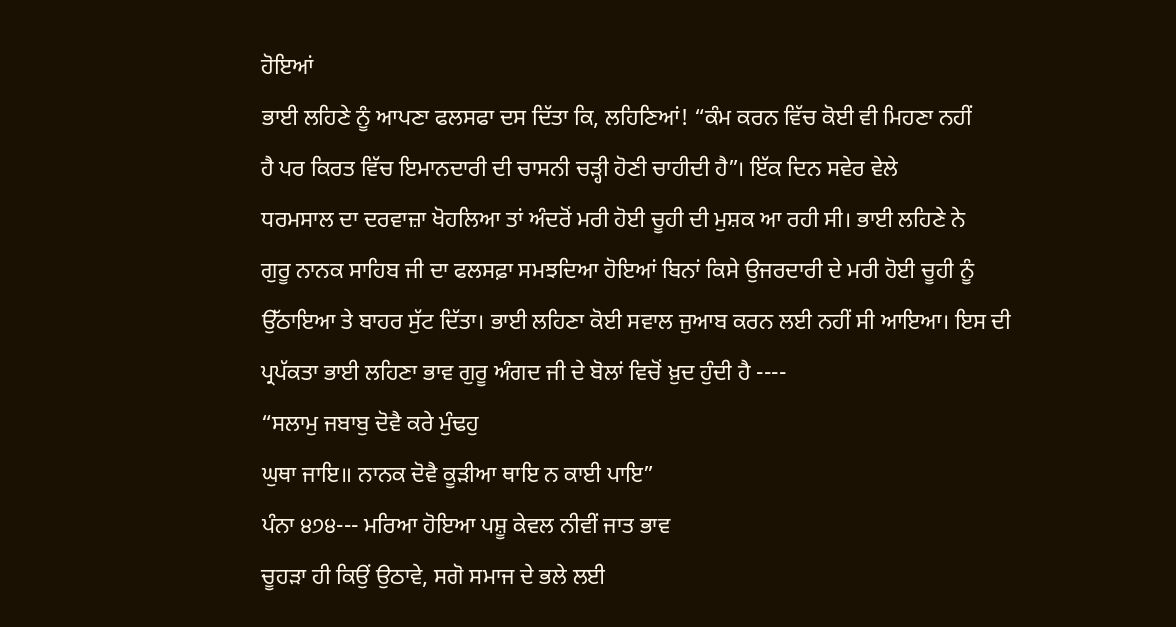ਹੋਇਆਂ
ਭਾਈ ਲਹਿਣੇ ਨੂੰ ਆਪਣਾ ਫਲਸਫਾ ਦਸ ਦਿੱਤਾ ਕਿ, ਲਹਿਣਿਆਂ! “ਕੰਮ ਕਰਨ ਵਿੱਚ ਕੋਈ ਵੀ ਮਿਹਣਾ ਨਹੀਂ
ਹੈ ਪਰ ਕਿਰਤ ਵਿੱਚ ਇਮਾਨਦਾਰੀ ਦੀ ਚਾਸਨੀ ਚੜ੍ਹੀ ਹੋਣੀ ਚਾਹੀਦੀ ਹੈ”। ਇੱਕ ਦਿਨ ਸਵੇਰ ਵੇਲੇ
ਧਰਮਸਾਲ ਦਾ ਦਰਵਾਜ਼ਾ ਖੋਹਲਿਆ ਤਾਂ ਅੰਦਰੋਂ ਮਰੀ ਹੋਈ ਚੂਹੀ ਦੀ ਮੁਸ਼ਕ ਆ ਰਹੀ ਸੀ। ਭਾਈ ਲਹਿਣੇ ਨੇ
ਗੁਰੂ ਨਾਨਕ ਸਾਹਿਬ ਜੀ ਦਾ ਫਲਸਫ਼ਾ ਸਮਝਦਿਆ ਹੋਇਆਂ ਬਿਨਾਂ ਕਿਸੇ ਉਜਰਦਾਰੀ ਦੇ ਮਰੀ ਹੋਈ ਚੂਹੀ ਨੂੰ
ਉੱਠਾਇਆ ਤੇ ਬਾਹਰ ਸੁੱਟ ਦਿੱਤਾ। ਭਾਈ ਲਹਿਣਾ ਕੋਈ ਸਵਾਲ ਜੁਆਬ ਕਰਨ ਲਈ ਨਹੀਂ ਸੀ ਆਇਆ। ਇਸ ਦੀ
ਪ੍ਰਪੱਕਤਾ ਭਾਈ ਲਹਿਣਾ ਭਾਵ ਗੁਰੂ ਅੰਗਦ ਜੀ ਦੇ ਬੋਲਾਂ ਵਿਚੋਂ ਖ਼ੁਦ ਹੁੰਦੀ ਹੈ ----
“ਸਲਾਮੁ ਜਬਾਬੁ ਦੋਵੈ ਕਰੇ ਮੁੰਢਹੁ
ਘੁਥਾ ਜਾਇ॥ ਨਾਨਕ ਦੋਵੈ ਕੂੜੀਆ ਥਾਇ ਨ ਕਾਈ ਪਾਇ”
ਪੰਨਾ ੪੭੪--- ਮਰਿਆ ਹੋਇਆ ਪਸ਼ੂ ਕੇਵਲ ਨੀਵੀਂ ਜਾਤ ਭਾਵ
ਚੂਹੜਾ ਹੀ ਕਿਉਂ ਉਠਾਵੇ, ਸਗੋ ਸਮਾਜ ਦੇ ਭਲੇ ਲਈ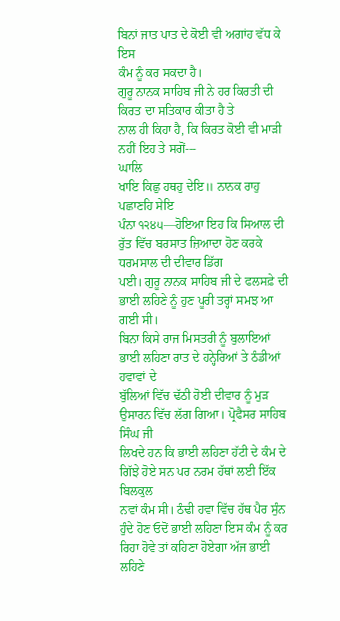ਬਿਨਾਂ ਜਾਤ ਪਾਤ ਦੇ ਕੋਈ ਵੀ ਅਗਾਂਹ ਵੱਧ ਕੇ ਇਸ
ਕੰਮ ਨੂੰ ਕਰ ਸਕਦਾ ਹੈ।
ਗੁਰੂ ਨਾਨਕ ਸਾਹਿਬ ਜੀ ਨੇ ਹਰ ਕਿਰਤੀ ਦੀ ਕਿਰਤ ਦਾ ਸਤਿਕਾਰ ਕੀਤਾ ਹੈ ਤੇ
ਨਾਲ ਹੀ ਕਿਹਾ ਹੈ, ਕਿ ਕਿਰਤ ਕੋਈ ਵੀ ਮਾੜੀ ਨਹੀਂ ਇਹ ਤੇ ਸਗੋਂ---
ਘਾਲਿ
ਖਾਇ ਕਿਛੁ ਹਥਹੁ ਦੇਇ॥ ਨਾਨਕ ਰਾਹੁ ਪਛਾਣਹਿ ਸੇਇ
ਪੰਨਾ ੧੨੪੫—ਹੋਇਆ ਇਹ ਕਿ ਸਿਆਲ ਦੀ ਰੁੱਤ ਵਿੱਚ ਬਰਸਾਤ ਜ਼ਿਆਦਾ ਹੋਣ ਕਰਕੇ ਧਰਮਸਾਲ ਦੀ ਦੀਵਾਰ ਡਿੱਗ
ਪਈ। ਗੁਰੂ ਨਾਨਕ ਸਾਹਿਬ ਜੀ ਦੇ ਫਲਸਫ਼ੇ ਦੀ ਭਾਈ ਲਹਿਣੇ ਨੂੰ ਹੁਣ ਪੂਰੀ ਤਰ੍ਹਾਂ ਸਮਝ ਆ ਗਈ ਸੀ।
ਬਿਨਾ ਕਿਸੇ ਰਾਜ ਮਿਸਤਰੀ ਨੂੰ ਬੁਲਾਇਆਂ ਭਾਈ ਲਹਿਣਾ ਰਾਤ ਦੇ ਹਨ੍ਹੇਰਿਆਂ ਤੇ ਠੰਡੀਆਂ ਹਵਾਵਾਂ ਦੇ
ਬੁੱਲਿਆਂ ਵਿੱਚ ਢੱਠੀ ਹੋਈ ਦੀਵਾਰ ਨੂੰ ਮੁੜ ਉਸਾਰਨ ਵਿੱਚ ਲੱਗ ਗਿਆ। ਪ੍ਰੋਫੈਸਰ ਸਾਹਿਬ ਸਿੰਘ ਜੀ
ਲਿਖਦੇ ਹਨ ਕਿ ਭਾਈ ਲਹਿਣਾ ਹੱਟੀ ਦੇ ਕੰਮ ਦੇ ਗਿੱਝੇ ਹੋਏ ਸਨ ਪਰ ਨਰਮ ਹੱਥਾਂ ਲਈ ਇੱਕ ਬਿਲਕੁਲ
ਨਵਾਂ ਕੰਮ ਸੀ। ਠੰਢੀ ਹਵਾ ਵਿੱਚ ਹੱਥ ਪੈਰ ਸੁੰਨ ਹੁੰਦੇ ਹੋਣ ਓਦੋਂ ਭਾਈ ਲਹਿਣਾ ਇਸ ਕੰਮ ਨੂੰ ਕਰ
ਰਿਹਾ ਹੋਵੇ ਤਾਂ ਕਹਿਣਾ ਹੋਏਗਾ ਅੱਜ ਭਾਈ ਲਹਿਣੇ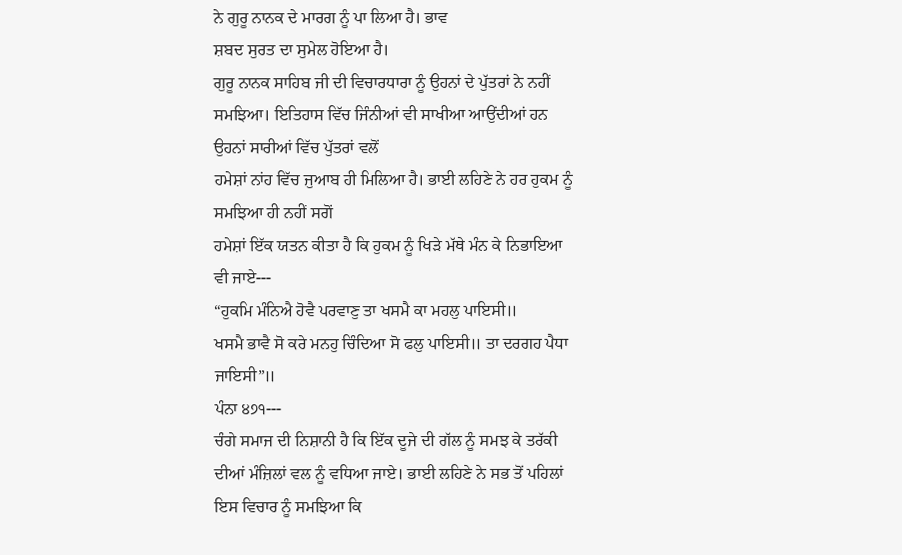ਨੇ ਗੁਰੂ ਨਾਨਕ ਦੇ ਮਾਰਗ ਨੂੰ ਪਾ ਲਿਆ ਹੈ। ਭਾਵ
ਸ਼ਬਦ ਸੁਰਤ ਦਾ ਸੁਮੇਲ ਹੋਇਆ ਹੈ।
ਗੁਰੂ ਨਾਨਕ ਸਾਹਿਬ ਜੀ ਦੀ ਵਿਚਾਰਧਾਰਾ ਨੂੰ ਉਹਨਾਂ ਦੇ ਪੁੱਤਰਾਂ ਨੇ ਨਹੀਂ
ਸਮਝਿਆ। ਇਤਿਹਾਸ ਵਿੱਚ ਜਿੰਨੀਆਂ ਵੀ ਸਾਖੀਆ ਆਉਂਦੀਆਂ ਹਨ ਉਹਨਾਂ ਸਾਰੀਆਂ ਵਿੱਚ ਪੁੱਤਰਾਂ ਵਲੋਂ
ਹਮੇਸ਼ਾਂ ਨਾਂਹ ਵਿੱਚ ਜੁਆਬ ਹੀ ਮਿਲਿਆ ਹੈ। ਭਾਈ ਲਹਿਣੇ ਨੇ ਹਰ ਹੁਕਮ ਨੂੰ ਸਮਝਿਆ ਹੀ ਨਹੀਂ ਸਗੋਂ
ਹਮੇਸ਼ਾਂ ਇੱਕ ਯਤਨ ਕੀਤਾ ਹੈ ਕਿ ਹੁਕਮ ਨੂੰ ਖਿੜੇ ਮੱਥੇ ਮੰਨ ਕੇ ਨਿਭਾਇਆ ਵੀ ਜਾਏ---
“ਹੁਕਮਿ ਮੰਨਿਐ ਹੋਵੈ ਪਰਵਾਣੁ ਤਾ ਖਸਮੈ ਕਾ ਮਹਲੁ ਪਾਇਸੀ॥
ਖਸਮੈ ਭਾਵੈ ਸੋ ਕਰੇ ਮਨਹੁ ਚਿੰਦਿਆ ਸੋ ਫਲੁ ਪਾਇਸੀ॥ ਤਾ ਦਰਗਹ ਪੈਧਾ
ਜਾਇਸੀ”॥
ਪੰਨਾ ੪੭੧---
ਚੰਗੇ ਸਮਾਜ ਦੀ ਨਿਸ਼ਾਨੀ ਹੈ ਕਿ ਇੱਕ ਦੂਜੇ ਦੀ ਗੱਲ ਨੂੰ ਸਮਝ ਕੇ ਤਰੱਕੀ
ਦੀਆਂ ਮੰਜ਼ਿਲਾਂ ਵਲ ਨੂੰ ਵਧਿਆ ਜਾਏ। ਭਾਈ ਲਹਿਣੇ ਨੇ ਸਭ ਤੋਂ ਪਹਿਲਾਂ ਇਸ ਵਿਚਾਰ ਨੂੰ ਸਮਝਿਆ ਕਿ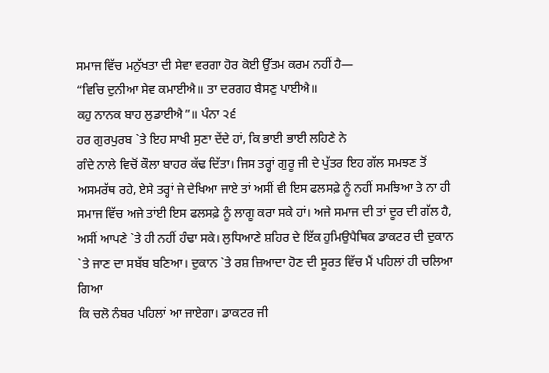ਸਮਾਜ ਵਿੱਚ ਮਨੁੱਖਤਾ ਦੀ ਸੇਵਾ ਵਰਗਾ ਹੋਰ ਕੋਈ ਉੱਤਮ ਕਰਮ ਨਹੀਂ ਹੈ—
“ਵਿਚਿ ਦੁਨੀਆ ਸੇਵ ਕਮਾਈਐ॥ ਤਾ ਦਰਗਹ ਬੈਸਣੁ ਪਾਈਐ॥
ਕਹੁ ਨਾਨਕ ਬਾਹ ਲੁਡਾਈਐ”॥ ਪੰਨਾ ੨੬
ਹਰ ਗੁਰਪੁਰਬ `ਤੇ ਇਹ ਸਾਖੀ ਸੁਣਾ ਦੇਂਦੇ ਹਾਂ, ਕਿ ਭਾਈ ਭਾਈ ਲਹਿਣੇ ਨੇ
ਗੰਦੇ ਨਾਲੇ ਵਿਚੋਂ ਕੌਲਾ ਬਾਹਰ ਕੱਢ ਦਿੱਤਾ। ਜਿਸ ਤਰ੍ਹਾਂ ਗੁਰੂ ਜੀ ਦੇ ਪੁੱਤਰ ਇਹ ਗੱਲ ਸਮਝਣ ਤੋਂ
ਅਸਮਰੱਥ ਰਹੇ, ਏਸੇ ਤਰ੍ਹਾਂ ਜੇ ਦੇਖਿਆ ਜਾਏ ਤਾਂ ਅਸੀਂ ਵੀ ਇਸ ਫਲਸਫ਼ੇ ਨੂੰ ਨਹੀਂ ਸਮਝਿਆ ਤੇ ਨਾ ਹੀ
ਸਮਾਜ ਵਿੱਚ ਅਜੇ ਤਾਂਈ ਇਸ ਫਲਸਫ਼ੇ ਨੂੰ ਲਾਗੂ ਕਰਾ ਸਕੇ ਹਾਂ। ਅਜੇ ਸਮਾਜ ਦੀ ਤਾਂ ਦੂਰ ਦੀ ਗੱਲ ਹੈ,
ਅਸੀਂ ਆਪਣੇ `ਤੇ ਹੀ ਨਹੀਂ ਹੰਢਾ ਸਕੇ। ਲੁਧਿਆਣੇ ਸ਼ਹਿਰ ਦੇ ਇੱਕ ਹੁਮਿਉਪੈਥਿਕ ਡਾਕਟਰ ਦੀ ਦੁਕਾਨ
`ਤੇ ਜਾਣ ਦਾ ਸਬੱਬ ਬਣਿਆ। ਦੁਕਾਨ `ਤੇ ਰਸ਼ ਜ਼ਿਆਦਾ ਹੋਣ ਦੀ ਸੂਰਤ ਵਿੱਚ ਮੈਂ ਪਹਿਲਾਂ ਹੀ ਚਲਿਆ ਗਿਆ
ਕਿ ਚਲੋ ਨੰਬਰ ਪਹਿਲਾਂ ਆ ਜਾਏਗਾ। ਡਾਕਟਰ ਜੀ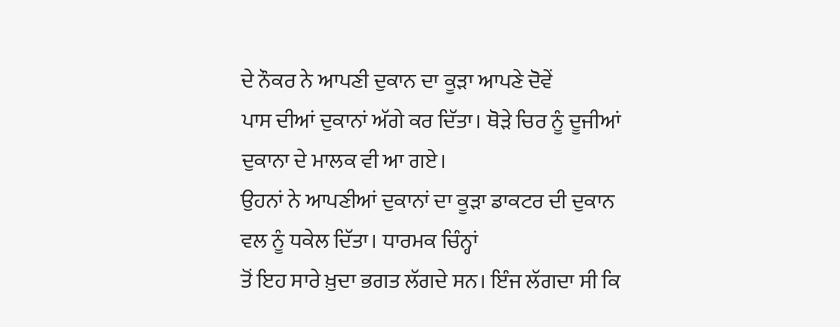ਦੇ ਨੌਕਰ ਨੇ ਆਪਣੀ ਦੁਕਾਨ ਦਾ ਕੂੜਾ ਆਪਣੇ ਦੋਵੇਂ
ਪਾਸ ਦੀਆਂ ਦੁਕਾਨਾਂ ਅੱਗੇ ਕਰ ਦਿੱਤਾ। ਥੋੜੇ ਚਿਰ ਨੂੰ ਦੂਜੀਆਂ ਦੁਕਾਨਾ ਦੇ ਮਾਲਕ ਵੀ ਆ ਗਏ।
ਉਹਨਾਂ ਨੇ ਆਪਣੀਆਂ ਦੁਕਾਨਾਂ ਦਾ ਕੂੜਾ ਡਾਕਟਰ ਦੀ ਦੁਕਾਨ ਵਲ ਨੂੰ ਧਕੇਲ ਦਿੱਤਾ। ਧਾਰਮਕ ਚਿੰਨ੍ਹਾਂ
ਤੋਂ ਇਹ ਸਾਰੇ ਖ਼ੁਦਾ ਭਗਤ ਲੱਗਦੇ ਸਨ। ਇੰਜ ਲੱਗਦਾ ਸੀ ਕਿ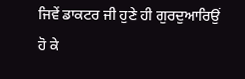ਜਿਵੇਂ ਡਾਕਟਰ ਜੀ ਹੁਣੇ ਹੀ ਗੁਰਦੁਆਰਿਉਂ
ਹੋ ਕੇ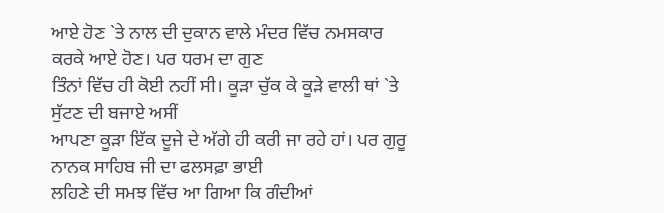ਆਏ ਹੋਣ `ਤੇ ਨਾਲ ਦੀ ਦੁਕਾਨ ਵਾਲੇ ਮੰਦਰ ਵਿੱਚ ਨਮਸਕਾਰ ਕਰਕੇ ਆਏ ਹੋਣ। ਪਰ ਧਰਮ ਦਾ ਗੁਣ
ਤਿੰਨਾਂ ਵਿੱਚ ਹੀ ਕੋਈ ਨਹੀਂ ਸੀ। ਕੂੜਾ ਚੁੱਕ ਕੇ ਕੂੜੇ ਵਾਲੀ ਥਾਂ `ਤੇ ਸੁੱਟਣ ਦੀ ਬਜਾਏ ਅਸੀਂ
ਆਪਣਾ ਕੂੜਾ ਇੱਕ ਦੂਜੇ ਦੇ ਅੱਗੇ ਹੀ ਕਰੀ ਜਾ ਰਹੇ ਹਾਂ। ਪਰ ਗੁਰੂ ਨਾਨਕ ਸਾਹਿਬ ਜੀ ਦਾ ਫਲਸਫ਼ਾ ਭਾਈ
ਲਹਿਣੇ ਦੀ ਸਮਝ ਵਿੱਚ ਆ ਗਿਆ ਕਿ ਗੰਦੀਆਂ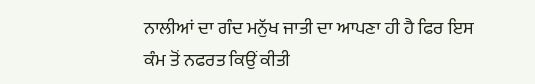ਨਾਲੀਆਂ ਦਾ ਗੰਦ ਮਨੁੱਖ ਜਾਤੀ ਦਾ ਆਪਣਾ ਹੀ ਹੈ ਫਿਰ ਇਸ
ਕੰਮ ਤੋਂ ਨਫਰਤ ਕਿਉਂ ਕੀਤੀ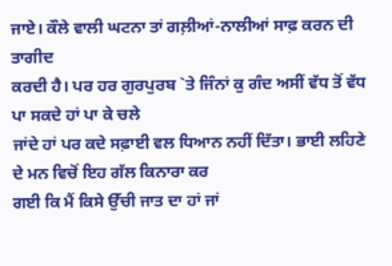ਜਾਏ। ਕੌਲੇ ਵਾਲੀ ਘਟਨਾ ਤਾਂ ਗਲ਼ੀਆਂ-ਨਾਲੀਆਂ ਸਾਫ਼ ਕਰਨ ਦੀ ਤਾਗੀਦ
ਕਰਦੀ ਹੈ। ਪਰ ਹਰ ਗੁਰਪੁਰਬ `ਤੇ ਜਿੰਨਾਂ ਕੁ ਗੰਦ ਅਸੀਂ ਵੱਧ ਤੋਂ ਵੱਧ ਪਾ ਸਕਦੇ ਹਾਂ ਪਾ ਕੇ ਚਲੇ
ਜਾਂਦੇ ਹਾਂ ਪਰ ਕਦੇ ਸਫ਼ਾਈ ਵਲ ਧਿਆਨ ਨਹੀਂ ਦਿੱਤਾ। ਭਾਈ ਲਹਿਣੇ ਦੇ ਮਨ ਵਿਚੋਂ ਇਹ ਗੱਲ ਕਿਨਾਰਾ ਕਰ
ਗਈ ਕਿ ਮੈਂ ਕਿਸੇ ਉੱਚੀ ਜਾਤ ਦਾ ਹਾਂ ਜਾਂ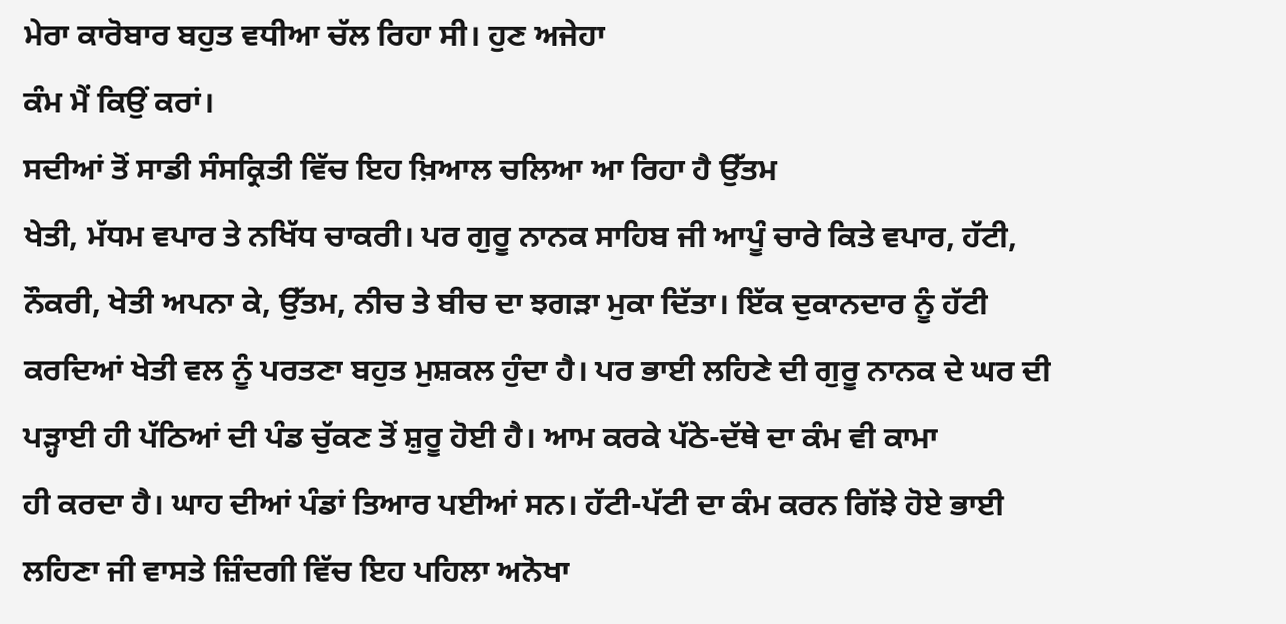ਮੇਰਾ ਕਾਰੋਬਾਰ ਬਹੁਤ ਵਧੀਆ ਚੱਲ ਰਿਹਾ ਸੀ। ਹੁਣ ਅਜੇਹਾ
ਕੰਮ ਮੈਂ ਕਿਉਂ ਕਰਾਂ।
ਸਦੀਆਂ ਤੋਂ ਸਾਡੀ ਸੰਸਕ੍ਰਿਤੀ ਵਿੱਚ ਇਹ ਖ਼ਿਆਲ ਚਲਿਆ ਆ ਰਿਹਾ ਹੈ ਉੱਤਮ
ਖੇਤੀ, ਮੱਧਮ ਵਪਾਰ ਤੇ ਨਖਿੱਧ ਚਾਕਰੀ। ਪਰ ਗੁਰੂ ਨਾਨਕ ਸਾਹਿਬ ਜੀ ਆਪੂੰ ਚਾਰੇ ਕਿਤੇ ਵਪਾਰ, ਹੱਟੀ,
ਨੌਕਰੀ, ਖੇਤੀ ਅਪਨਾ ਕੇ, ਉੱਤਮ, ਨੀਚ ਤੇ ਬੀਚ ਦਾ ਝਗੜਾ ਮੁਕਾ ਦਿੱਤਾ। ਇੱਕ ਦੁਕਾਨਦਾਰ ਨੂੰ ਹੱਟੀ
ਕਰਦਿਆਂ ਖੇਤੀ ਵਲ ਨੂੰ ਪਰਤਣਾ ਬਹੁਤ ਮੁਸ਼ਕਲ ਹੁੰਦਾ ਹੈ। ਪਰ ਭਾਈ ਲਹਿਣੇ ਦੀ ਗੁਰੂ ਨਾਨਕ ਦੇ ਘਰ ਦੀ
ਪੜ੍ਹਾਈ ਹੀ ਪੱਠਿਆਂ ਦੀ ਪੰਡ ਚੁੱਕਣ ਤੋਂ ਸ਼ੁਰੂ ਹੋਈ ਹੈ। ਆਮ ਕਰਕੇ ਪੱਠੇ-ਦੱਥੇ ਦਾ ਕੰਮ ਵੀ ਕਾਮਾ
ਹੀ ਕਰਦਾ ਹੈ। ਘਾਹ ਦੀਆਂ ਪੰਡਾਂ ਤਿਆਰ ਪਈਆਂ ਸਨ। ਹੱਟੀ-ਪੱਟੀ ਦਾ ਕੰਮ ਕਰਨ ਗਿੱਝੇ ਹੋਏ ਭਾਈ
ਲਹਿਣਾ ਜੀ ਵਾਸਤੇ ਜ਼ਿੰਦਗੀ ਵਿੱਚ ਇਹ ਪਹਿਲਾ ਅਨੋਖਾ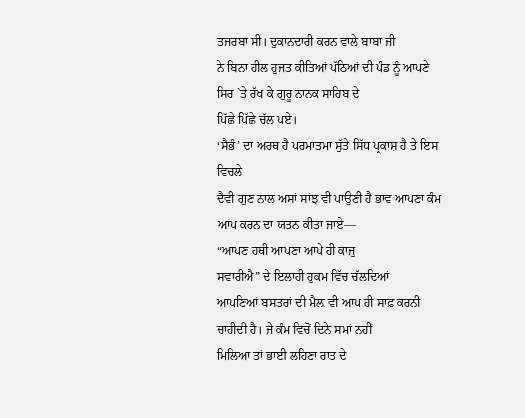ਤਜਰਬਾ ਸੀ। ਦੁਕਾਨਦਾਰੀ ਕਰਨ ਵਾਲੇ ਬਾਬਾ ਜੀ
ਨੇ ਬਿਨਾ ਹੀਲ ਹੁਜਤ ਕੀਤਿਆਂ ਪੱਠਿਆਂ ਦੀ ਪੰਡ ਨੂੰ ਆਪਣੇ ਸਿਰ `ਤੇ ਰੱਖ ਕੇ ਗੁਰੂ ਨਾਨਕ ਸਾਹਿਬ ਦੇ
ਪਿੱਛੇ ਪਿੱਛੇ ਚੱਲ ਪਏ।
‘ਸੈਭੰ’ ਦਾ ਅਰਥ ਹੈ ਪਰਮਾਤਮਾ ਸੁੱਤੇ ਸਿੱਧ ਪ੍ਰਕਾਸ਼ ਹੈ ਤੇ ਇਸ ਵਿਚਲੇ
ਦੈਵੀ ਗੁਣ ਨਾਲ ਅਸਾਂ ਸਾਂਝ ਵੀ ਪਾਉਣੀ ਹੈ ਭਾਵ ਆਪਣਾ ਕੰਮ ਆਪ ਕਰਨ ਦਾ ਯਤਨ ਕੀਤਾ ਜਾਏ—
“ਆਪਣ ਹਥੀ ਆਪਣਾ ਆਪੇ ਹੀ ਕਾਜੁ
ਸਵਾਰੀਐ” ਦੇ ਇਲਾਹੀ ਹੁਕਮ ਵਿੱਚ ਚੱਲਦਿਆਂ
ਆਪਣਿਆਂ ਬਸਤਰਾਂ ਦੀ ਮੈਲ਼ ਵੀ ਆਪ ਹੀ ਸਾਫ਼ ਕਰਨੀ ਚਾਹੀਦੀ ਹੈ। ਜੇ ਕੰਮ ਵਿਚੋਂ ਦਿਨੇ ਸਮਾਂ ਨਹੀਂ
ਮਿਲਿਆ ਤਾਂ ਭਾਈ ਲਹਿਣਾ ਰਾਤ ਦੇ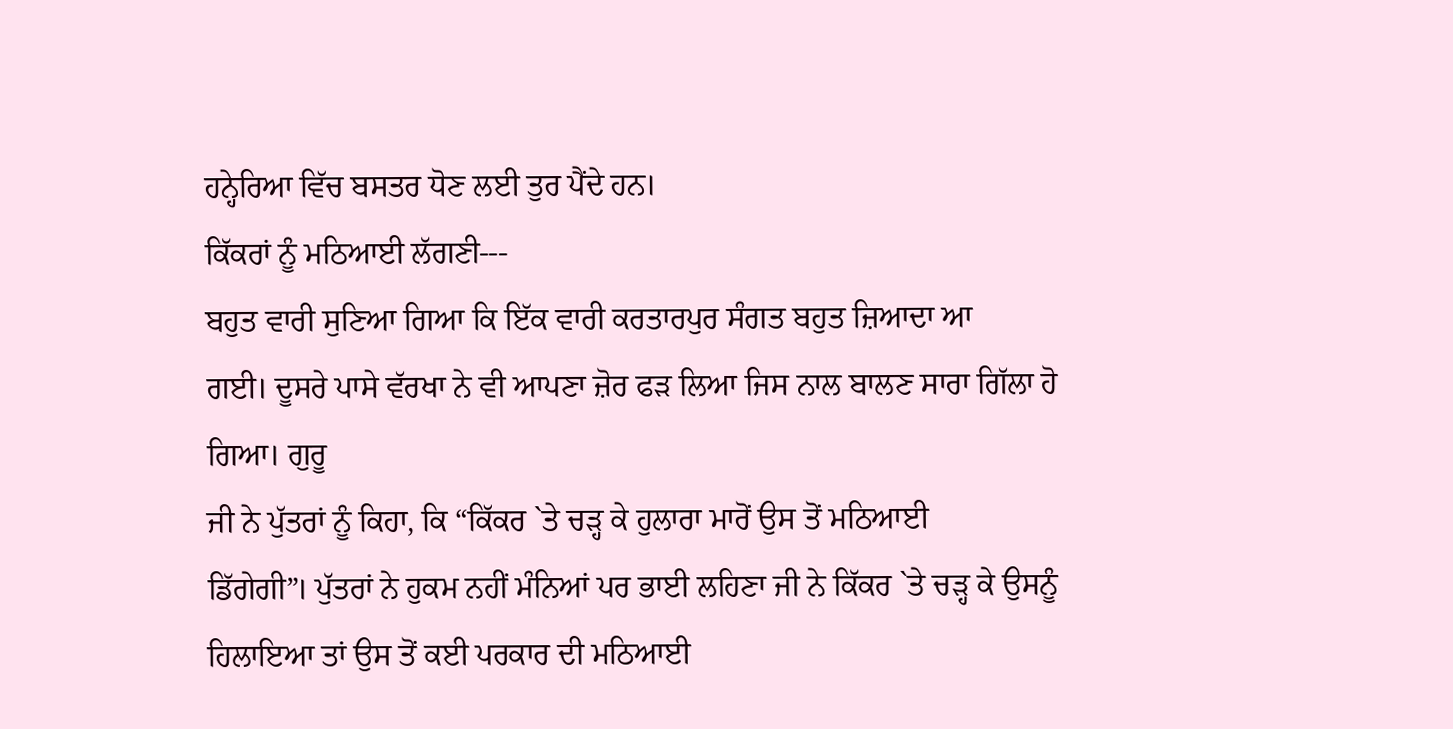ਹਨ੍ਹੇਰਿਆ ਵਿੱਚ ਬਸਤਰ ਧੋਣ ਲਈ ਤੁਰ ਪੈਂਦੇ ਹਨ।
ਕਿੱਕਰਾਂ ਨੂੰ ਮਠਿਆਈ ਲੱਗਣੀ---
ਬਹੁਤ ਵਾਰੀ ਸੁਣਿਆ ਗਿਆ ਕਿ ਇੱਕ ਵਾਰੀ ਕਰਤਾਰਪੁਰ ਸੰਗਤ ਬਹੁਤ ਜ਼ਿਆਦਾ ਆ
ਗਈ। ਦੂਸਰੇ ਪਾਸੇ ਵੱਰਖਾ ਨੇ ਵੀ ਆਪਣਾ ਜ਼ੋਰ ਫੜ ਲਿਆ ਜਿਸ ਨਾਲ ਬਾਲਣ ਸਾਰਾ ਗਿੱਲਾ ਹੋ ਗਿਆ। ਗੁਰੂ
ਜੀ ਨੇ ਪੁੱਤਰਾਂ ਨੂੰ ਕਿਹਾ, ਕਿ “ਕਿੱਕਰ `ਤੇ ਚੜ੍ਹ ਕੇ ਹੁਲਾਰਾ ਮਾਰੋਂ ਉਸ ਤੋਂ ਮਠਿਆਈ
ਡਿੱਗੇਗੀ”। ਪੁੱਤਰਾਂ ਨੇ ਹੁਕਮ ਨਹੀਂ ਮੰਨਿਆਂ ਪਰ ਭਾਈ ਲਹਿਣਾ ਜੀ ਨੇ ਕਿੱਕਰ `ਤੇ ਚੜ੍ਹ ਕੇ ਉਸਨੂੰ
ਹਿਲਾਇਆ ਤਾਂ ਉਸ ਤੋਂ ਕਈ ਪਰਕਾਰ ਦੀ ਮਠਿਆਈ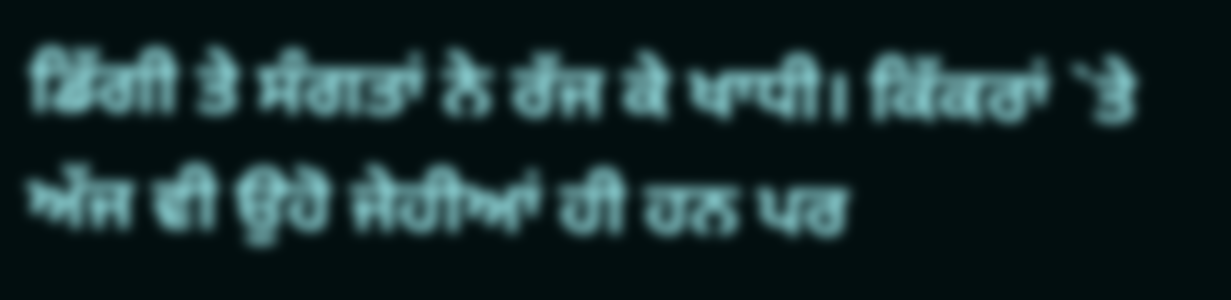ਡਿੱਗੀ ਤੇ ਸੰਗਤਾਂ ਨੇ ਰੱਜ ਕੇ ਖਾਧੀ। ਕਿੱਕਰਾਂ `ਤੇ
ਅੱਜ ਵੀ ਉਹੋ ਜੇਹੀਆਂ ਹੀ ਹਨ ਪਰ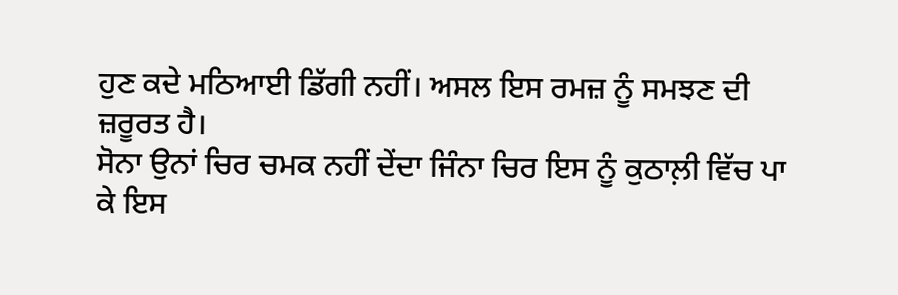ਹੁਣ ਕਦੇ ਮਠਿਆਈ ਡਿੱਗੀ ਨਹੀਂ। ਅਸਲ ਇਸ ਰਮਜ਼ ਨੂੰ ਸਮਝਣ ਦੀ
ਜ਼ਰੂਰਤ ਹੈ।
ਸੋਨਾ ਉਨਾਂ ਚਿਰ ਚਮਕ ਨਹੀਂ ਦੇਂਦਾ ਜਿੰਨਾ ਚਿਰ ਇਸ ਨੂੰ ਕੁਠਾਲ਼ੀ ਵਿੱਚ ਪਾ
ਕੇ ਇਸ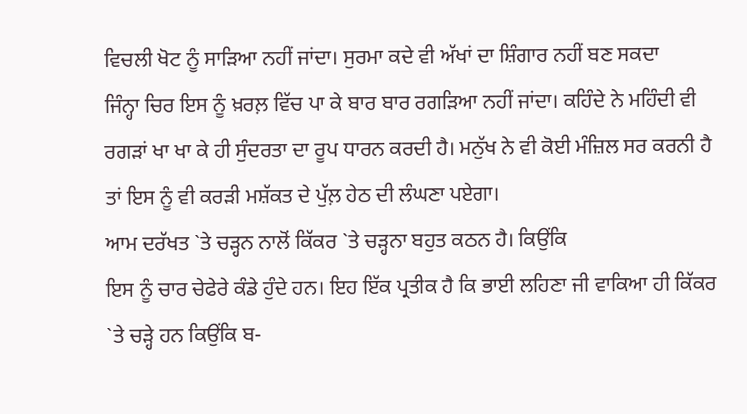ਵਿਚਲੀ ਖੋਟ ਨੂੰ ਸਾੜਿਆ ਨਹੀਂ ਜਾਂਦਾ। ਸੁਰਮਾ ਕਦੇ ਵੀ ਅੱਖਾਂ ਦਾ ਸ਼ਿੰਗਾਰ ਨਹੀਂ ਬਣ ਸਕਦਾ
ਜਿੰਨ੍ਹਾ ਚਿਰ ਇਸ ਨੂੰ ਖ਼ਰਲ਼ ਵਿੱਚ ਪਾ ਕੇ ਬਾਰ ਬਾਰ ਰਗੜਿਆ ਨਹੀਂ ਜਾਂਦਾ। ਕਹਿੰਦੇ ਨੇ ਮਹਿੰਦੀ ਵੀ
ਰਗੜਾਂ ਖਾ ਖਾ ਕੇ ਹੀ ਸੁੰਦਰਤਾ ਦਾ ਰੂਪ ਧਾਰਨ ਕਰਦੀ ਹੈ। ਮਨੁੱਖ ਨੇ ਵੀ ਕੋਈ ਮੰਜ਼ਿਲ ਸਰ ਕਰਨੀ ਹੈ
ਤਾਂ ਇਸ ਨੂੰ ਵੀ ਕਰੜੀ ਮਸ਼ੱਕਤ ਦੇ ਪੁੱਲ਼ ਹੇਠ ਦੀ ਲੰਘਣਾ ਪਏਗਾ।
ਆਮ ਦਰੱਖਤ `ਤੇ ਚੜ੍ਹਨ ਨਾਲੋਂ ਕਿੱਕਰ `ਤੇ ਚੜ੍ਹਨਾ ਬਹੁਤ ਕਠਨ ਹੈ। ਕਿਉਂਕਿ
ਇਸ ਨੂੰ ਚਾਰ ਚੇਫੇਰੇ ਕੰਡੇ ਹੁੰਦੇ ਹਨ। ਇਹ ਇੱਕ ਪ੍ਰਤੀਕ ਹੈ ਕਿ ਭਾਈ ਲਹਿਣਾ ਜੀ ਵਾਕਿਆ ਹੀ ਕਿੱਕਰ
`ਤੇ ਚੜ੍ਹੇ ਹਨ ਕਿਉਂਕਿ ਬ-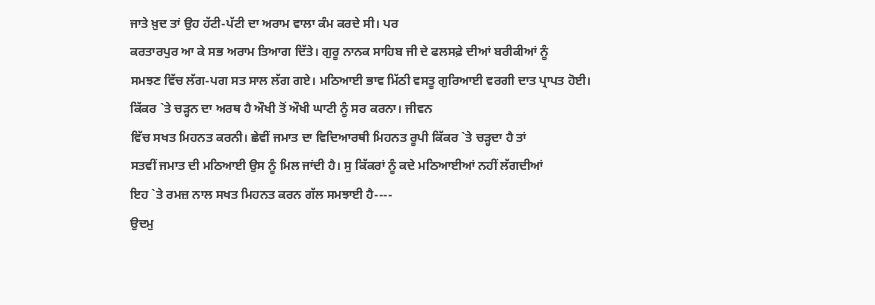ਜਾਤੇ ਖ਼ੁਦ ਤਾਂ ਉਹ ਹੱਟੀ-ਪੱਟੀ ਦਾ ਅਰਾਮ ਵਾਲਾ ਕੰਮ ਕਰਦੇ ਸੀ। ਪਰ
ਕਰਤਾਰਪੁਰ ਆ ਕੇ ਸਭ ਅਰਾਮ ਤਿਆਗ ਦਿੱਤੇ। ਗੁਰੂ ਨਾਨਕ ਸਾਹਿਬ ਜੀ ਦੇ ਫਲਸਫ਼ੇ ਦੀਆਂ ਬਰੀਕੀਆਂ ਨੂੰ
ਸਮਝਣ ਵਿੱਚ ਲੱਗ-ਪਗ ਸਤ ਸਾਲ ਲੱਗ ਗਏ। ਮਠਿਆਈ ਭਾਵ ਮਿੱਠੀ ਵਸਤੂ ਗੁਰਿਆਈ ਵਰਗੀ ਦਾਤ ਪ੍ਰਾਪਤ ਹੋਈ।
ਕਿੱਕਰ `ਤੇ ਚੜ੍ਹਨ ਦਾ ਅਰਥ ਹੈ ਔਖੀ ਤੋਂ ਔਖੀ ਘਾਟੀ ਨੂੰ ਸਰ ਕਰਨਾ। ਜੀਵਨ
ਵਿੱਚ ਸਖਤ ਮਿਹਨਤ ਕਰਨੀ। ਛੇਵੀਂ ਜਮਾਤ ਦਾ ਵਿਦਿਆਰਥੀ ਮਿਹਨਤ ਰੂਪੀ ਕਿੱਕਰ `ਤੇ ਚੜ੍ਹਦਾ ਹੈ ਤਾਂ
ਸਤਵੀਂ ਜਮਾਤ ਦੀ ਮਠਿਆਈ ਉਸ ਨੂੰ ਮਿਲ ਜਾਂਦੀ ਹੈ। ਸੁ ਕਿੱਕਰਾਂ ਨੂੰ ਕਦੇ ਮਠਿਆਈਆਂ ਨਹੀਂ ਲੱਗਦੀਆਂ
ਇਹ `ਤੇ ਰਮਜ਼ ਨਾਲ ਸਖਤ ਮਿਹਨਤ ਕਰਨ ਗੱਲ ਸਮਝਾਈ ਹੈ----
ਉਦਮੁ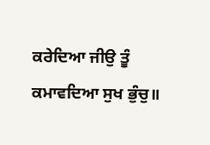ਕਰੇਦਿਆ ਜੀਉ ਤੂੰ ਕਮਾਵਦਿਆ ਸੁਖ ਭੁੰਚੁ॥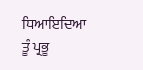ਧਿਆਇਦਿਆ ਤੂੰ ਪ੍ਰਭੂ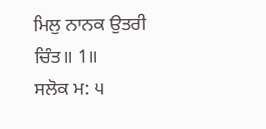ਮਿਲੁ ਨਾਨਕ ਉਤਰੀ ਚਿੰਤ॥ 1॥
ਸਲੋਕ ਮ: ੫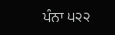ਪੰਨਾ ੫੨੨